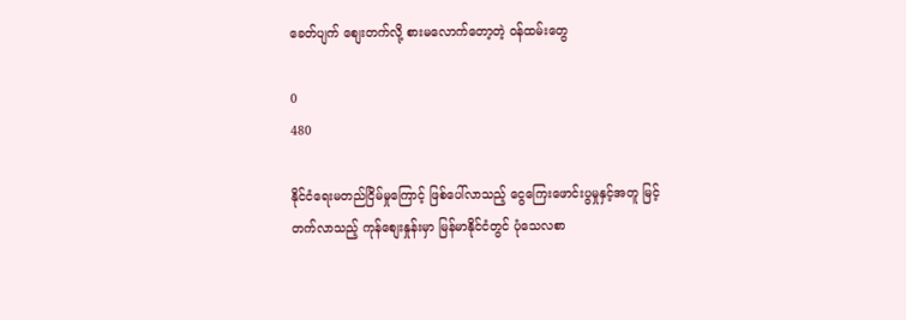ခေတ်ပျက် စျေးတက်လို့ စားမလောက်တော့တဲ့ ဝန်ထမ်းတွေ

0
480

နိုင်ငံရေးမတည်ငြိမ်မှုကြောင့် ဖြစ်ပေါ်လာသည့် ငွေကြေးဖောင်းပွမှုနှင့်အတူ မြင့်တက်လာသည့် ကုန်စျေးနှုန်းမှာ မြန်မာနိုင်ငံတွင် ပုံသေလစာ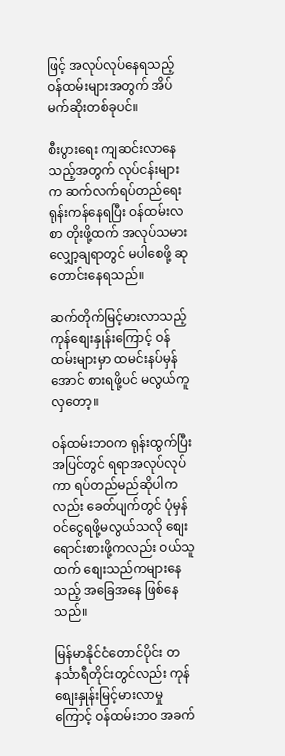ဖြင့် အလုပ်လုပ်နေရသည့် ဝန်ထမ်းများအတွက် အိပ်မက်ဆိုးတစ်ခုပင်။

စီးပွားရေး ကျဆင်းလာနေသည့်အတွက် လုပ်ငန်းများက ဆက်လက်ရပ်တည်ရေး ရုန်းကန်နေရပြီး ဝန်ထမ်းလစာ တိုးဖို့ထက် အလုပ်သမားလျှော့ချရာတွင် မပါစေဖို့ ဆုတောင်းနေရသည်။

ဆက်တိုက်မြင့်မားလာသည့် ကုန်စျေးနှုန်းကြောင့် ဝန်ထမ်းများမှာ ထမင်းနပ်မှန်အောင် စားရဖို့ပင် မလွယ်ကူလှတော့။

ဝန်ထမ်းဘဝက ရုန်းထွက်ပြီး အပြင်တွင် ရရာအလုပ်လုပ်ကာ ရပ်တည်မည်ဆိုပါကလည်း ခေတ်ပျက်တွင် ပုံမှန်ဝင်ငွေရဖို့မလွယ်သလို စျေးရောင်းစားဖို့ကလည်း ဝယ်သူထက် စျေးသည်ကများနေသည့် အခြေအနေ ဖြစ်နေသည်။

မြန်မာနိုင်ငံတောင်ပိုင်း တနင်္သာရီတိုင်းတွင်လည်း ကုန်စျေးနှုန်းမြင့်မားလာမှုကြောင့် ဝန်ထမ်းဘဝ အခက်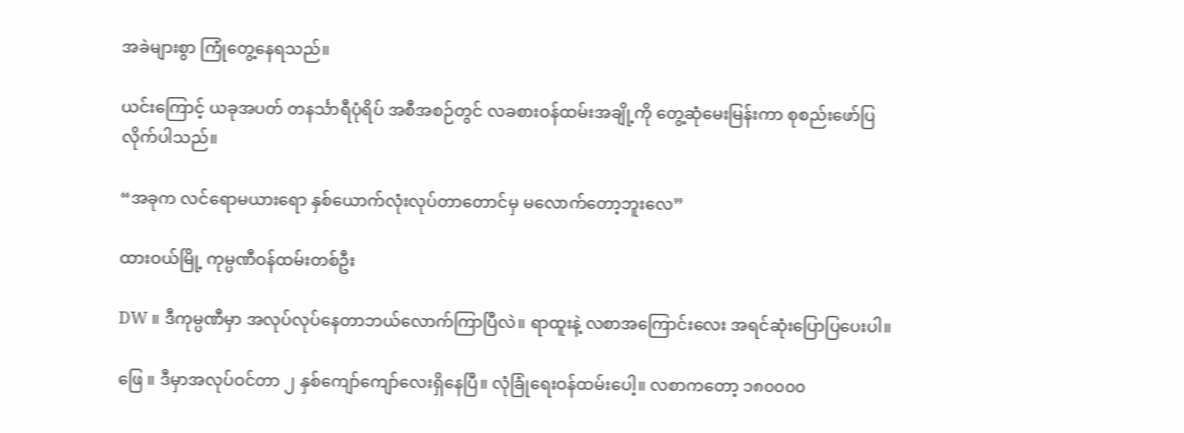အခဲများစွာ ကြုံတွေ့နေရသည်။

ယင်းကြောင့် ယခုအပတ် တနင်္သာရီပုံရိပ် အစီအစဉ်တွင် လခစားဝန်ထမ်းအချို့ကို တွေ့ဆုံမေးမြန်းကာ စုစည်းဖော်ပြလိုက်ပါသည်။

“အခုက လင်ရောမယားရော နှစ်ယောက်လုံးလုပ်တာတောင်မှ မလောက်တော့ဘူးလေ”

ထားဝယ်မြို့ ကုမ္ပဏီဝန်ထမ်းတစ်ဦး

DW ။ ဒီကုမ္ပဏီမှာ အလုပ်လုပ်နေတာဘယ်လောက်ကြာပြီလဲ။ ရာထူးနဲ့ လစာအကြောင်းလေး အရင်ဆုံးပြောပြပေးပါ။

ဖြေ ။ ဒီမှာအလုပ်ဝင်တာ ၂ နှစ်ကျော်ကျော်လေးရှိနေပြီ။ လုံခြုံရေးဝန်ထမ်းပေါ့။ လစာကတော့ ၁၈၀၀၀၀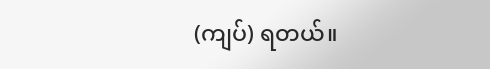(ကျပ်) ရတယ်။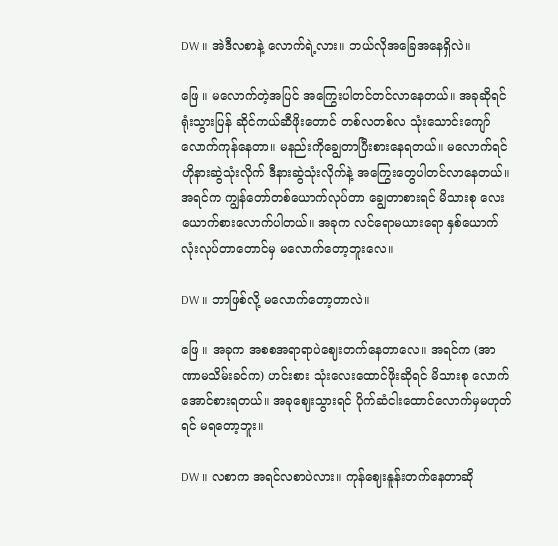DW ။ အဲဒီလစာနဲ့ လောက်ရဲ့လား။ ဘယ်လိုအခြေအနေရှိလဲ။

ဖြေ ။ မလောက်တဲ့အပြင် အကြွေးပါတင်တင်လာနေတယ်။ အခုဆိုရင် ရုံးသွားပြန် ဆိုင်ကယ်ဆီဖိုးတောင် တစ်လတစ်လ သုံးသောင်းကျော်လောက်ကုန်နေတာ။ မနည်းကိုချွေတာပြီးစားနေရတယ်။ မလောက်ရင် ဟိုနားဆွဲသုံးလိုက် ဒီနားဆွဲသုံးလိုက်နဲ့ အကြွေးတွေပါတင်လာနေတယ်။ အရင်က ကျွန်တော်တစ်ယောက်လုပ်တာ ချွေတာစားရင် မိသားစု လေးယောက်စားလောက်ပါတယ်။ အခုက လင်ရောမယားရော နှစ်ယောက်လုံးလုပ်တာတောင်မှ မလောက်တော့ဘူးလေ။

DW ။ ဘာဖြစ်လို့ မလောက်တော့တာလဲ။

ဖြေ ။ အခုက အစစအရာရာပဲဈေးတက်နေတာလေ။ အရင်က (အာဏာမသိမ်းခင်က) ဟင်းစား သုံးလေးထောင်ဖိုးဆိုရင် မိသားစု လောက်အောင်စားရတယ်။ အခုဈေးသွားရင် ပိုက်ဆံငါးထောင်လောက်မှမဟုတ်ရင် မရတော့ဘူး။

DW ။ လစာက အရင်လစာပဲလား။ ကုန်ဈေးနူန်းတက်နေတာဆို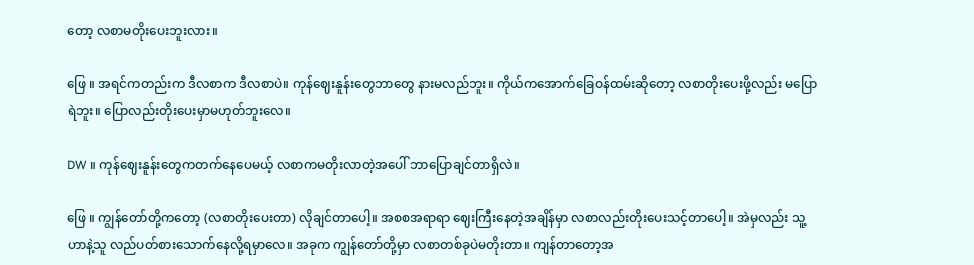တော့ လစာမတိုးပေးဘူးလား။

ဖြေ ။ အရင်ကတည်းက ဒီလစာက ဒီလစာပဲ။ ကုန်ဈေးနူန်းတွေဘာတွေ နားမလည်ဘူး။ ကိုယ်ကအောက်ခြေဝန်ထမ်းဆိုတော့ လစာတိုးပေးဖို့လည်း မပြောရဲဘူး။ ပြောလည်းတိုးပေးမှာမဟုတ်ဘူးလေ။

DW ။ ကုန်ဈေးနူန်းတွေကတက်‌နေပေမယ့် လစာကမတိုးလာတဲ့‌အပေါ် ဘာပြောချင်တာရှိလဲ။

ဖြေ ။ ကျွန်တော်တို့ကတော့ (လစာတိုးပေးတာ) လိုချင်တာပေါ့။ အစစအရာရာ ဈေးကြီးနေတဲ့အချိန်မှာ လစာလည်းတိုးပေးသင့်တာပေါ့။ အဲမှလည်း သူ့ဟာနဲ့သူ လည်ပတ်စားသောက်နေလို့ရမှာလေ။ အခုက ကျွန်တော်တို့မှာ လစာတစ်ခုပဲမတိုးတာ။ ကျန်တာတော့အ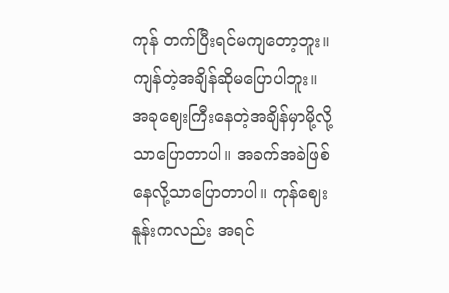ကုန် တက်ပြီးရင်မကျတော့ဘူး။ ကျန်တဲ့အချိန်ဆိုမပြောပါဘူး။ အခုဈေးကြီးနေတဲ့အချိန်မှာမို့လို့သာပြောတာပါ။ အခက်အခဲဖြစ်နေလို့သာပြောတာပါ။ ကုန်ဈေးနူန်းကလည်း အရင်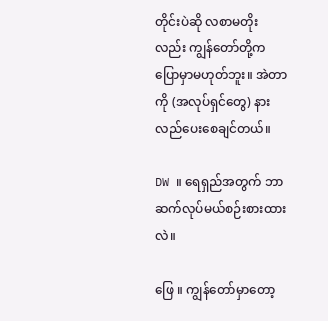တိုင်းပဲဆို လစာမတိုးလည်း ကျွန်တော်တို့က ပြောမှာမဟုတ်ဘူး။ အဲတာကို (အလုပ်ရှင်တွေ) နားလည်ပေးစေချင်တယ်။

DW ။ ရေရှည်အတွက် ဘာဆက်လုပ်မယ်စဉ်းစားထားလဲ။

ဖြေ ။ ကျွန်တော်မှာတော့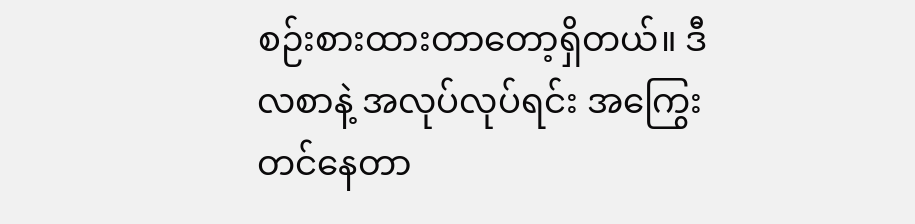စဉ်းစားထားတာတော့ရှိတယ်။ ဒီလစာနဲ့ အလုပ်လုပ်ရင်း အကြွေးတင်နေတာ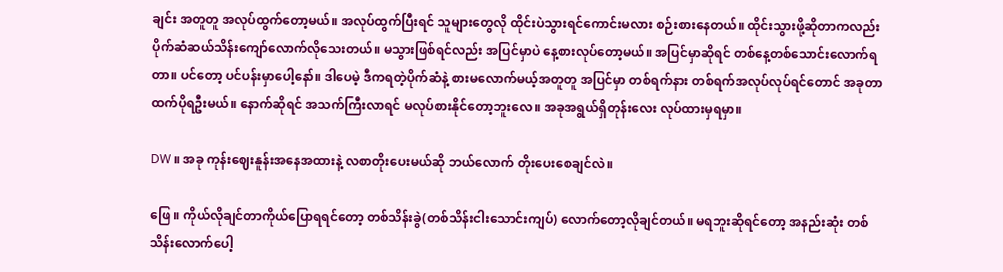ချင်း အတူတူ အလုပ်ထွက်တော့မယ်။ အလုပ်ထွက်ပြီးရင် သူများတွေလို ထိုင်းပဲသွားရင်ကောင်း‌မလား စဉ်းစားနေတယ်။ ထိုင်းသွားဖို့ဆိုတာကလည်း ပိုက်ဆံဆယ်သိန်းကျော်လောက်လိုသေးတယ်။ မသွားဖြစ်ရင်လည်း အပြင်မှာပဲ နေ့စားလုပ်တော့မယ်။ အပြင်မှာဆိုရင် တစ်နေ့တစ်သောင်းလောက်ရတာ။ ပင်တော့ ပင်ပန်းမှာပေါ့နော်။ ဒါပေမဲ့ ဒီကရတဲ့ပိုက်ဆံနဲ့ စားမလောက်မယ့်အတူတူ အပြင်မှာ တစ်ရက်နား တစ်ရက်အလုပ်လုပ်ရင်တောင် အခုတာထက်ပိုရဦးမယ်‌။ နောက်ဆိုရင် အသက်ကြီးလာရင် မလုပ်စားနိုင်တော့ဘူးလေ။ အခုအရွယ်ရှိတုန်းလေး လုပ်ထားမှရမှာ။

DW ။ အခု ကုန်းဈေးနူန်းအနေအထားနဲ့ လစာတိုးပေးမယ်ဆို ဘယ်လောက် တိုးပေးစေချင်လဲ။

ဖြေ ။ ကိုယ်လိုချင်တာကိုယ်ပြောရရင်တော့ တစ်သိန်းခွဲ(တစ်သိန်းငါးသောင်းကျပ်) လောက်တော့လိုချင်တယ်။ မရဘူးဆိုရင်တော့ အနည်းဆုံး တစ်သိန်းလောက်ပေါ့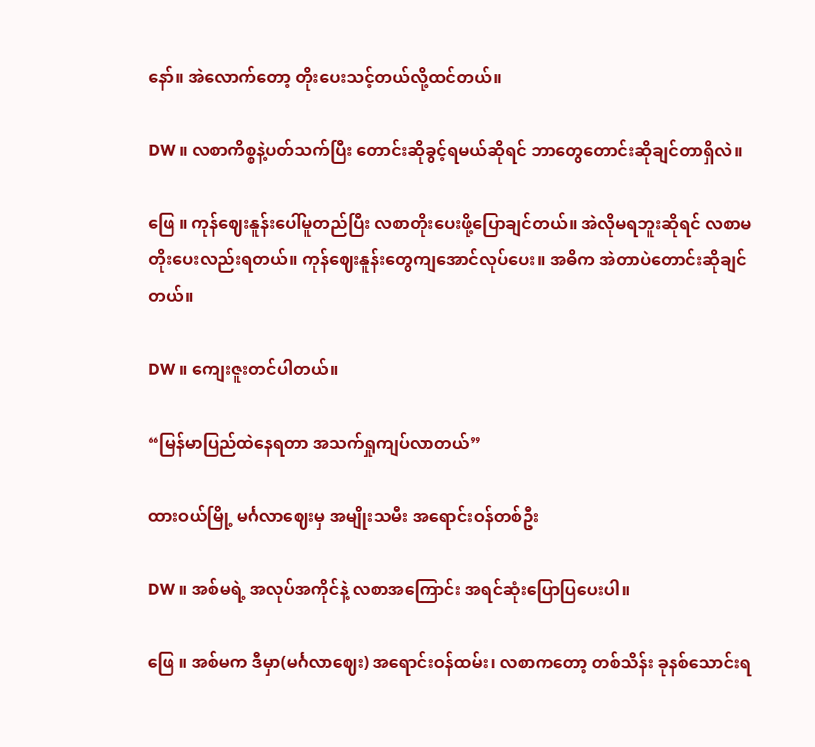နော်။ အဲလောက်တော့ တိုးပေးသင့်တယ်လို့ထင်တယ်။

DW ။ လစာကိစ္စနဲ့ပတ်သက်ပြီး တောင်းဆိုခွင့်ရမယ်ဆိုရင် ဘာတွေတောင်းဆိုချင်တာရှိလဲ။

ဖြေ ။ ကုန်ဈေးနူန်းပေါ်မူတည်ပြီး လစာတိုးပေးဖို့ပြောချင်တယ်။ အဲလိုမရဘူးဆိုရင် လစာမတိုးပေးလည်းရတယ်။ ကုန်ဈေးနူန်းတွေကျအောင်လုပ်ပေး။ အဓိက အဲတာပဲတောင်းဆိုချင်တယ်။

DW ။ ကျေးဇူးတင်ပါတယ်။

“မြန်မာပြည်ထဲနေရတာ အသက်ရှုကျပ်လာတယ်”

ထားဝယ်မြို့ မင်္ဂလာဈေးမှ အမျိုးသမီး အရောင်းဝန်တစ်ဦး

DW ။ အစ်မရဲ့ အလုပ်အကိုင်နဲ့ လစာအကြောင်း အရင်ဆုံးပြောပြပေးပါ။

ဖြေ ။ အစ်မက ဒီမှာ(မင်္ဂလာဈေး) အရောင်းဝန်ထမ်း၊ လစာကတော့ တစ်သိန်း ခုနစ်သောင်းရ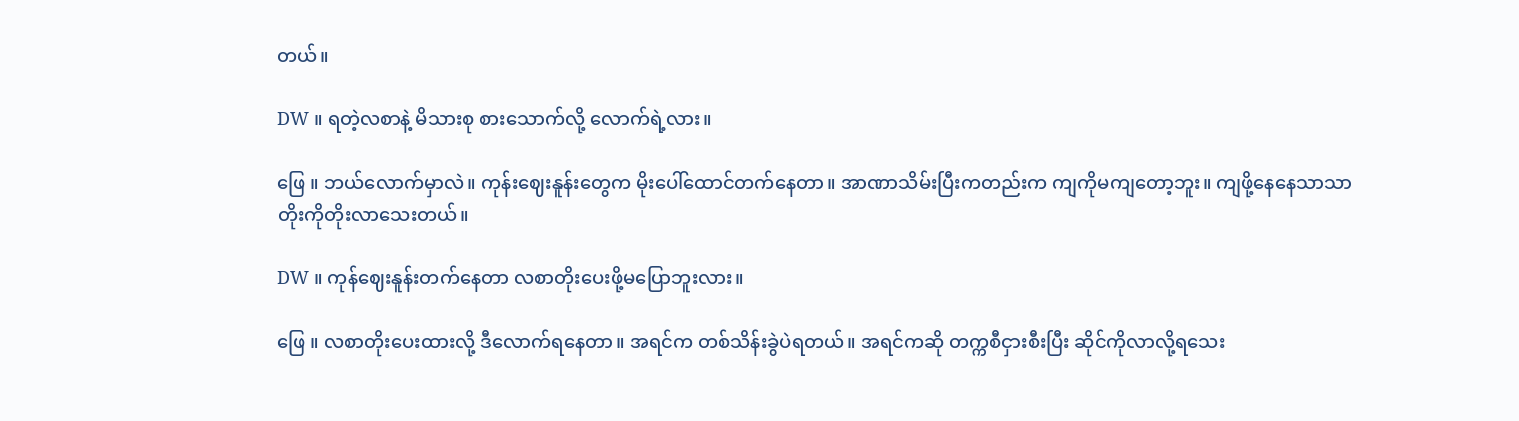တယ်။

DW ။ ရတဲ့လစာနဲ့ မိသားစု စားသောက်လို့ လောက်ရဲ့လား။

ဖြေ ။ ‌ဘယ်လောက်မှာလဲ။ ကုန်းဈေးနူန်းတွေက မိုးပေါ်ထောင်တက်နေတာ။ အာဏာသိမ်းပြီးကတည်းက ကျကိုမကျတော့ဘူး။ ကျဖို့နေနေသာသာ တိုးကိုတိုးလာသေးတယ်။

DW ။ ကုန်ဈေးနူန်းတက်နေတာ လစာတိုးပေးဖို့မပြောဘူးလား။

ဖြေ ။ လစာတိုးပေးထားလို့ ဒီလောက်ရနေတာ။ အရင်က တစ်သိန်းခွဲပဲရတယ်။ အရင်ကဆို တက္ကစီငှားစီးပြီး ဆိုင်ကိုလာလို့ရသေး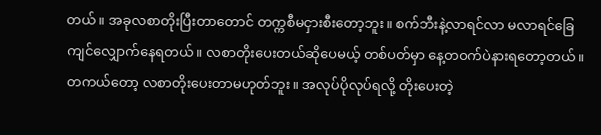တယ်။ အခုလစာတိုးပြီးတာတောင် တက္ကစီမငှားစီးတော့ဘူး။ စက်ဘီးနဲ့လာရင်လာ မလာရင်ခြေကျင်လျှောက်နေရတယ်။ လစာတိုးပေးတယ်ဆိုပေမယ့် တစ်ပတ်မှာ နေ့တဝက်ပဲနားရတော့တယ်။ တကယ်တော့ လစာတိုးပေးတာမဟုတ်ဘူး။ အလုပ်ပိုလုပ်ရလို့ တိုးပေးတဲ့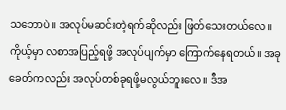သဘောပဲ။ အလုပ်မဆင်းတဲ့ရက်ဆိုလည်း ဖြတ်သေးတယ်လေ။ ကိုယ့်မှာ လစာအပြည့်ရဖို့ အလုပ်ပျက်မှာ ကြောက်နေရတယ်။ အခုခေတ်ကလည်း အလုပ်တစ်ခုရဖို့မလွယ်ဘူးလေ။ ဒီအ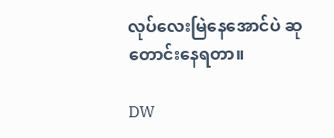လုပ်လေးမြဲနေအောင်ပဲ ဆုတောင်းနေရတာ။

DW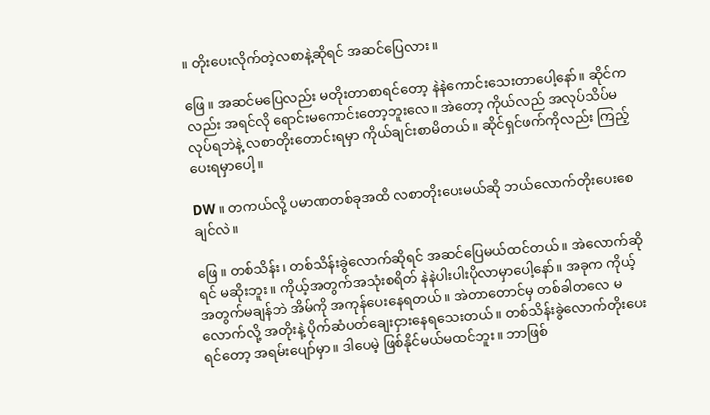။ တိုးပေးလိုက်တဲ့လစာနဲ့ဆိုရင် အဆင်ပြေလား။

ဖြေ ။ အဆင်မပြေလည်း မတိုးတာစာရင်တော့ နဲနဲကောင်းသေးတာပေါ့နော်။ ဆိုင်ကလည်း အရင်လို ရောင်းမကောင်းတော့ဘူးလေ။ အဲတော့ ကိုယ်လည် အလုပ်သိပ်မလုပ်ရဘဲနဲ့ လစာတိုးတောင်းရမှာ ကိုယ်ချင်းစာမိတယ်။ ဆိုင်ရှင်ဖက်ကိုလည်း ကြည့်ပေးရမှာပေါ့။

DW ။ တကယ်လို့ ပမာဏတစ်ခုအထိ လစာတိုးပေးမယ်ဆို ဘယ်လောက်တိုးပေးစေချင်လဲ။

ဖြေ ။ တစ်သိန်း၊ တစ်သိန်းခွဲလောက်ဆိုရင် အဆင်ပြေမယ်ထင်တယ်။ အဲလောက်ဆိုရင် မဆိုးဘူး။ ကိုယ့်အတွက်အသုံးစရိတ် နဲနဲပါးပါးပိုလာမှာပေါ့နော်။ အခုက ကိုယ့်အတွက်မချန်ဘဲ အိမ်ကို အကုန်ပေးနေရတယ်။ အဲတာတောင်မှ တစ်ခါတလေ မလောက်လို့ အတိုးနဲ့ ပိုက်ဆံပတ်ချေးငှားနေရသေးတယ်။ တစ်သိန်းခွဲလောက်တိုးပေးရင်တော့ အရမ်းပျော်မှာ။ ဒါပေမဲ့ ဖြစ်နိုင်မယ်မထင်ဘူး။ ဘာဖြစ်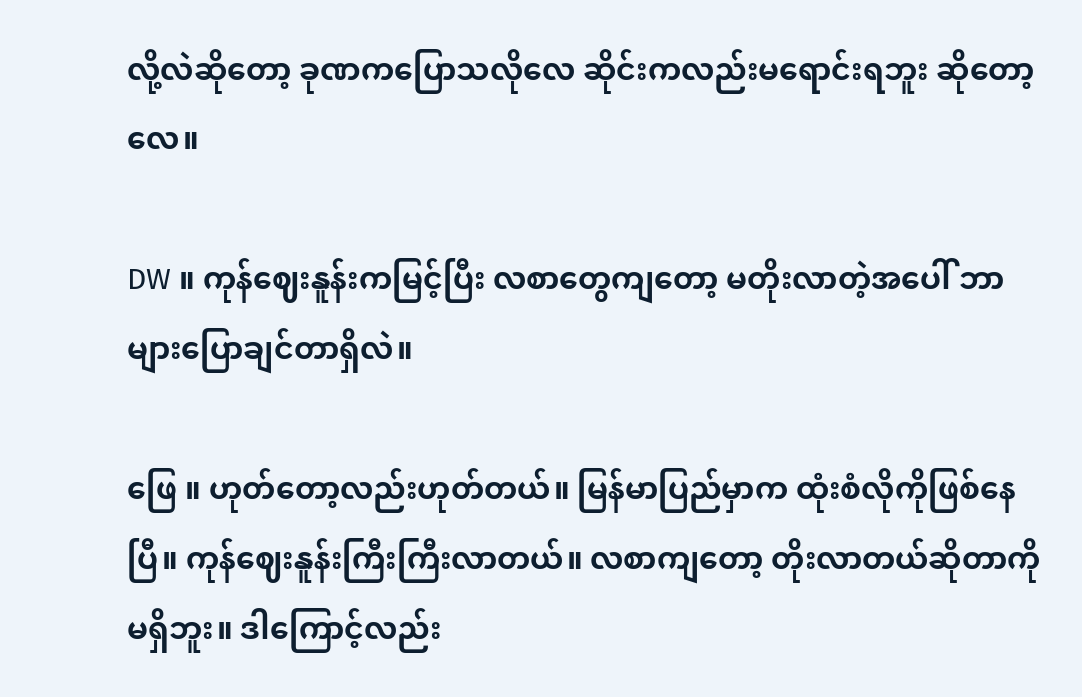လို့လဲဆိုတော့ ခုဏကပြောသလိုလေ ဆိုင်းကလည်းမရောင်းရဘူး ဆိုတော့လေ။

DW ။ ကုန်ဈေးနူန်းကမြင့်ပြီး လစာတွေကျတော့ မတိုးလာတဲ့အပေါ် ဘာများပြောချင်တာရှိလဲ။

ဖြေ ။ ဟုတ်တော့လည်းဟုတ်တယ်။ မြန်မာပြည်မှာက ထုံးစံလိုကိုဖြစ်နေပြီ။ ကုန်ဈေးနူန်းကြီးကြီးလာတယ်။ လစာကျ‌တော့ တိုးလာတယ်ဆိုတာကိုမရှိဘူး။ ဒါကြောင့်လည်း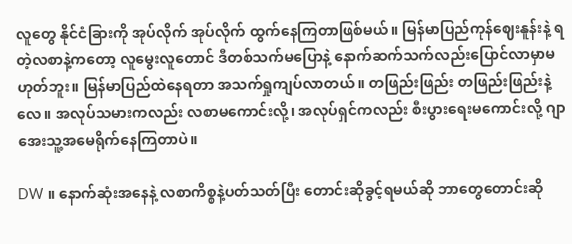လူတွေ နိုင်ငံခြားကို အုပ်လိုက် အုပ်လိုက် ထွက်နေကြတာဖြစ်မယ်။ မြန်မာပြည်ကုန်ဈေးနူန်းနဲ့ ရတဲ့လစာနဲ့ကတော့ လူမွေးလူတောင် ဒီတစ်သက်မပြောနဲ့ နောက်ဆက်သက်လည်းပြောင်လာမှာမဟုတ်ဘူး။ မြန်မာပြည်ထဲနေရတာ အသက်ရှုကျပ်လာတယ်။ တဖြည်းဖြည်း တဖြည်းဖြည်းနဲ့လေ။ အလုပ်သမားကလည်း လစာမကောင်းလို့၊ အလုပ်ရှင်ကလည်း စီးပွားရေးမကောင်းလို့ ဂျာအေးသူ့အမေရိုက်နေကြတာပဲ။

DW ။ နောက်ဆုံးအနေနဲ့ လစာကိစ္စနဲ့ပတ်သတ်ပြီး တောင်းဆိုခွင့်ရမယ်ဆို ဘာတွေတောင်းဆို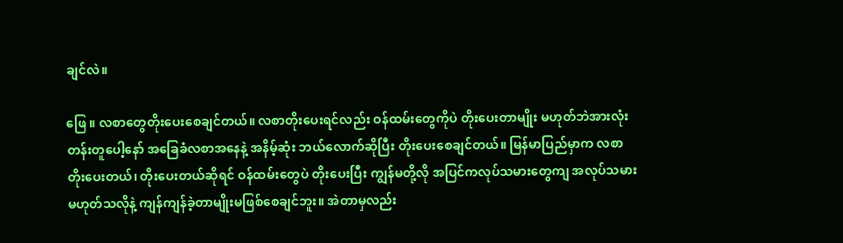ချင်လဲ။

ဖြေ ။ လစာတွေတိုးပေးစေချင်တယ်။ လစာတိုးပေးရင်လည်း ဝန်ထမ်းတွေကိုပဲ တိုးပေးတာမျိုး မဟုတ်ဘဲအားလုံးတန်းတူပေါ့နော် အခြေခံလစာအနေနဲ့ အနိမ့်ဆုံး ဘယ်လောက်ဆိုပြီး တိုးပေးစေချင်တယ်။ မြန်မာပြည်မှာက လစာတိုးပေးတယ်၊ တိုးပေးတယ်ဆိုရင် ဝန်ထမ်းတွေပဲ တိုးပေးပြီး ကျွန်မတို့လို အပြင်ကလုပ်သမားတွေကျ အလုပ်သမားမဟုတ်သလိုနဲ့ ကျန်ကျန်ခဲ့တာမျိုးမဖြစ်စေချင်ဘူး။ အဲတာမှလည်း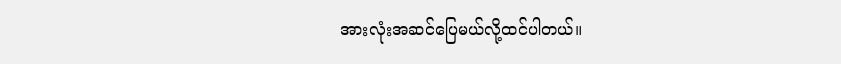အားလုံးအဆင်ပြေမယ်လို့ထင်ပါတယ်။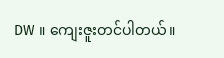DW ။ ကျေးဇူးတင်ပါတယ်။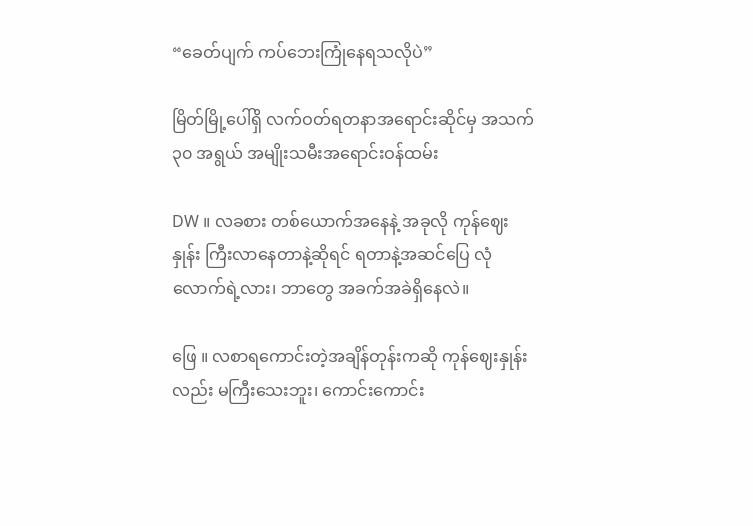“ခေတ်ပျက် ကပ်ဘေးကြုံနေရသလိုပဲ”

မြိတ်မြို့ပေါ်ရှိ လက်ဝတ်ရတနာအရောင်းဆိုင်မှ အသက် ၃၀ အရွယ် အမျိုးသမီးအရောင်းဝန်ထမ်း

DW ။ လခစား တစ်ယောက်အနေနဲ့ အခုလို ကုန်ဈေးနှုန်း ကြီးလာနေတာနဲ့ဆိုရင် ရတာနဲ့အဆင်ပြေ လုံလောက်ရဲ့လား၊ ဘာတွေ အခက်အခဲရှိနေလဲ။

ဖြေ ။ လစာရကောင်းတဲ့အချိန်တုန်းကဆို ကုန်ဈေးနှုန်းလည်း မကြီးသေးဘူး၊ ကောင်းကောင်း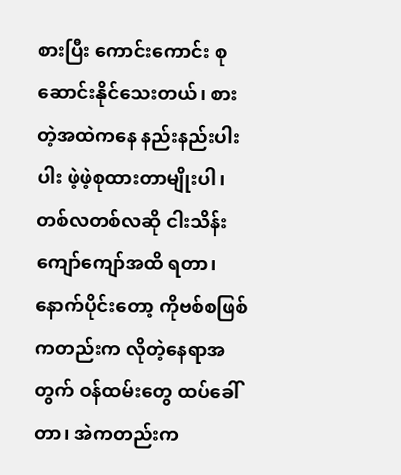စားပြီး ကောင်းကောင်း စုဆောင်းနိုင်သေးတယ်၊ စားတဲ့အထဲကနေ နည်းနည်းပါးပါး ဖဲ့ဖဲ့စုထားတာမျိုးပါ၊ တစ်လတစ်လဆို ငါးသိန်းကျော်ကျော်အထိ ရတာ၊ နောက်ပိုင်းတော့ ကိုဗစ်စဖြစ်ကတည်းက လိုတဲ့နေရာအတွက် ဝန်ထမ်းတွေ ထပ်ခေါ်တာ၊ အဲကတည်းက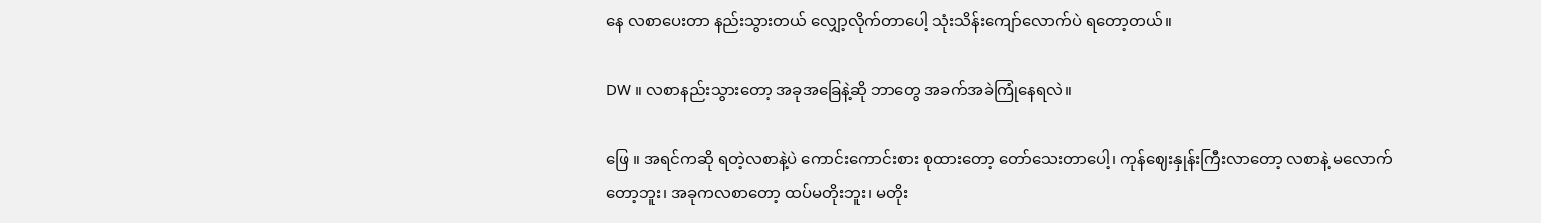နေ လစာပေးတာ နည်းသွားတယ် လျှော့လိုက်တာပေါ့ သုံးသိန်းကျော်လောက်ပဲ ရ‌တော့တယ်။

DW ။ လစာနည်းသွားတော့ အခုအခြေနဲ့ဆို ဘာတွေ အခက်အခဲကြုံနေရလဲ။

ဖြေ ။ အရင်ကဆို ရတဲ့လစာနဲ့ပဲ ကောင်းကောင်းစား စုထားတော့ တော်သေးတာပေါ့၊ ကုန်ဈေးနှုန်းကြီးလာတော့ လစာနဲ့ မလောက်တော့ဘူး၊ အခုကလစာတော့ ထပ်မတိုးဘူး၊ မတိုး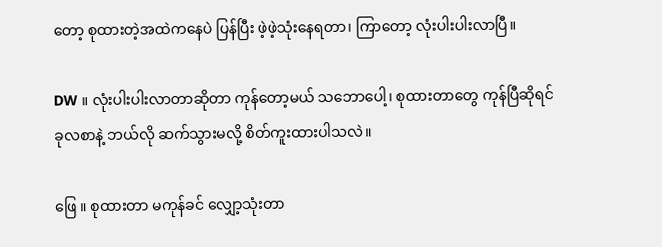တော့ စုထားတဲ့အထဲကနေပဲ ပြန်ပြီး ဖဲ့ဖဲ့သုံးနေရတာ၊ ကြာတော့ လုံးပါးပါးလာပြီ။

DW ။ လုံးပါးပါးလာတာဆိုတာ ကုန်တော့မယ် သဘောပေါ့၊ စုထားတာတွေ ကုန်ပြီဆိုရင် ခုလစာနဲ့ ဘယ်လို ဆက်သွားမလို့ စိတ်ကူးထားပါသလဲ။

ဖြေ ။ စုထားတာ မကုန်ခင် လျှော့သုံးတာ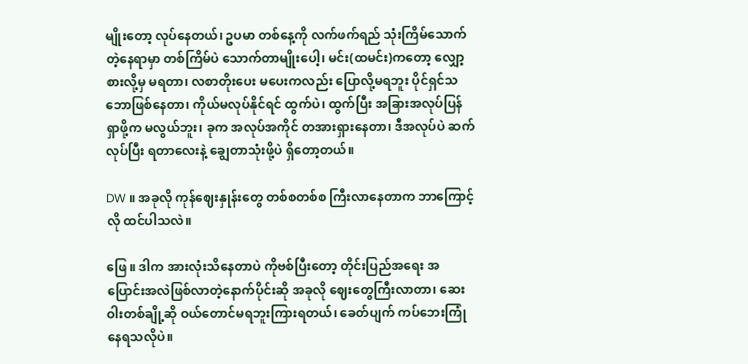မျိုးတော့ လုပ်နေတယ်၊ ဥပမာ တစ်နေ့ကို လက်ဖက်ရည် သုံးကြိမ်သောက်တဲ့နေရာမှာ တစ်ကြိမ်ပဲ သောက်တာမျိုးပေါ့၊ မင်း(ထမင်း)ကတော့ လျှော့စားလို့မှ မရတာ၊ လစာတိုးပေး မပေးကလည်း ပြောလို့မရဘူး ပိုင်ရှင်သဘောဖြစ်နေတာ၊ ကိုယ်မလုပ်နိုင်ရင် ထွက်ပဲ၊ ထွက်ပြီး အခြားအလုပ်ပြန်ရှာဖို့က မလွယ်ဘူး၊ ခုက အလုပ်အကိုင် တအားရှားနေတာ၊ ဒီအလုပ်ပဲ ဆက်လုပ်ပြီး ရတာလေးနဲ့ ချွေတာသုံးဖို့ပဲ ရှိတော့တယ်။

DW ။ အခုလို ကုန်ဈေးနှုန်းတွေ တစ်စတစ်စ ကြီးလာနေတာက ဘာကြောင့်လို ထင်ပါသလဲ။

ဖြေ ။ ဒါက အားလုံးသိနေတာပဲ ကိုဗစ်ပြီးတော့ တိုင်းပြည်အရေး အပြောင်းအလဲဖြစ်လာတဲ့နောက်ပိုင်းဆို အခုလို ဈေး‌တွေကြီးလာတာ၊ ဆေးဝါးတစ်ချို့ဆို ဝယ်တောင်မရဘူးကြားရတယ်၊ ‌ခေတ်ပျက် ကပ်ဘေးကြုံနေရသလိုပဲ။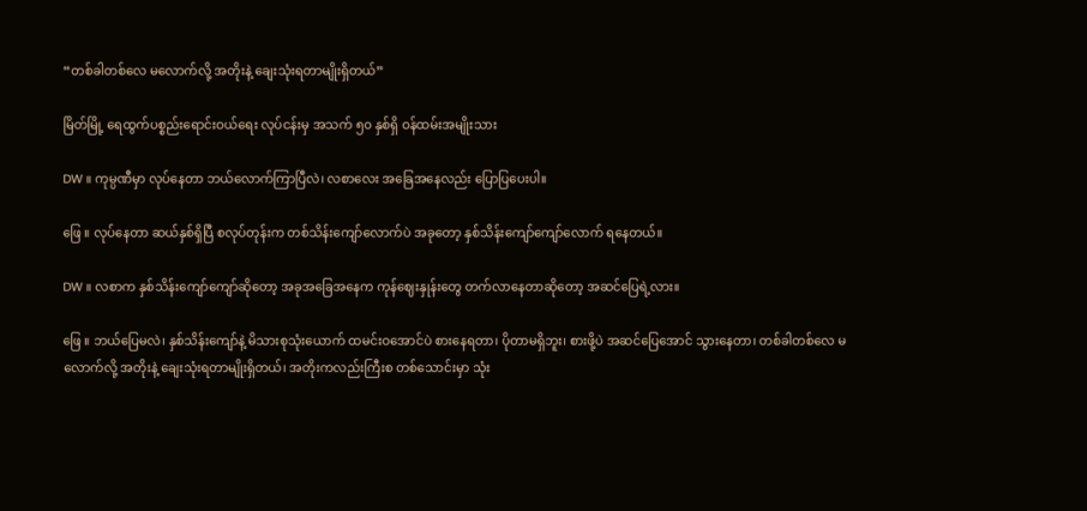“တစ်ခါတစ်လေ မလောက်လို့ အတိုးနဲ့ ချေးသုံးရတာမျိုးရှိတယ်”

မြိတ်မြို့ ရေထွက်ပစ္စည်းရောင်းဝယ်ရေး လုပ်ငန်းမှ အသက် ၅၀ နှစ်ရှိ ဝန်ထမ်းအမျိုးသား

DW ။ ကုမ္ပဏီမှာ လုပ်နေတာ ဘယ်လောက်ကြာပြီလဲ၊ လစာလေး အခြေအနေလည်း ပြောပြပေးပါ။

ဖြေ ။ လုပ်နေတာ ဆယ်နှစ်ရှိပြီ စလုပ်တုန်းက တစ်သိန်းကျော်လောက်ပဲ အခုတော့ နှစ်သိန်းကျော်ကျော်လောက် ရနေတယ်။

DW ။ လစာက နှစ်သိန်းကျော်ကျော်ဆိုတော့ အခုအခြေအနေက ကုန်ဈေးနှုန်းတွေ တက်လာနေတာဆိုတော့ အဆင်ပြေရဲ့လား။

ဖြေ ။ ဘယ်ပြေမလဲ၊ နှစ်သိန်းကျော်နဲ့ မိသားစုသုံးယောက် ထမင်းဝအောင်ပဲ စားနေရတာ၊ ပိုတာမရှိဘူး၊ စားဖို့ပဲ အဆင်ပြေအောင် သွားနေတာ၊ တစ်ခါတစ်လေ မလောက်လို့ အတိုးနဲ့ ချေးသုံးရတာမျိုးရှိတယ်၊ အတိုးကလည်းကြီးစ တစ်သောင်းမှာ သုံး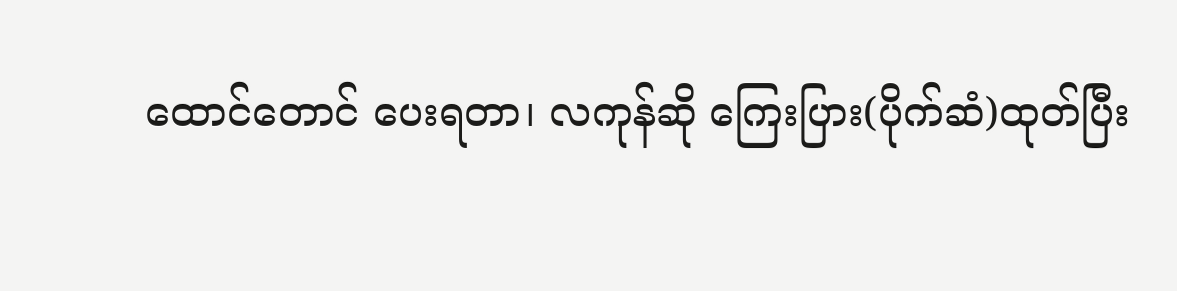ထောင်တောင် ပေးရတာ၊ လကုန်ဆို ကြေးပြား(ပိုက်ဆံ)ထုတ်ပြီး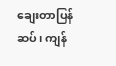ချေးတာပြန်ဆပ်၊ ကျန်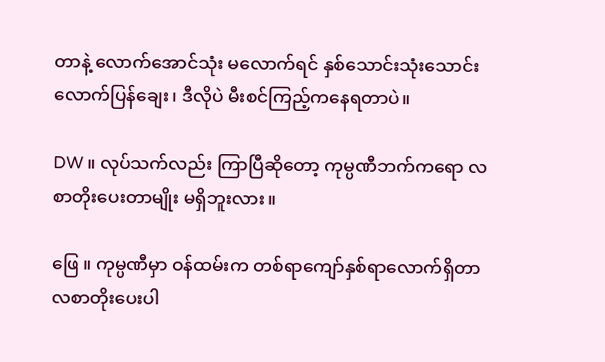တာနဲ့ လောက်အောင်သုံး မလောက်ရင် နှစ်သောင်းသုံးသောင်းလောက်ပြန်ချေး၊ ဒီလိုပဲ မီးစင်ကြည့်ကနေရတာပဲ။

DW ။ လုပ်သက်လည်း ကြာပြီဆိုတော့ ကုမ္ပဏီဘက်ကရော လစာတိုးပေးတာမျိုး မရှိဘူးလား။

ဖြေ ။ ကုမ္ပဏီမှာ ဝန်ထမ်းက တစ်ရာကျော်နှစ်ရာလောက်ရှိတာ လစာတိုးပေးပါ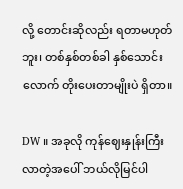လို့ တောင်းဆိုလည်း ရတာမဟုတ်ဘူး၊ တစ်နှစ်တစ်ခါ နှစ်သောင်းလောက် တိုးပေးတာမျိုးပဲ ရှိတာ။

DW ။ အခုလို ကုန်ဈေးနှုန်းကြီးလာတဲ့အပေါ် ဘယ်လိုမြင်ပါ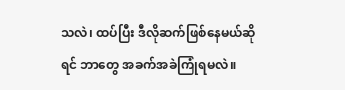သလဲ၊ ထပ်ပြီး ဒီလိုဆက်ဖြစ်နေမယ်ဆိုရင် ဘာတွေ အခက်အခဲကြုံရမလဲ။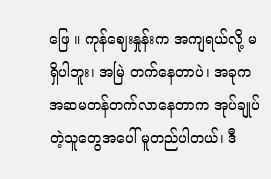ဖြေ ။ ကုန်ဈေးနှုန်းက အကျရယ်လို့ မရှိပါဘူး၊ အမြဲ တက်နေတာပဲ၊ အခုက အဆမတန်တက်လာနေတာက အုပ်ချုပ်တဲ့သူတွေအပေါ် မူတည်ပါတယ်၊ ဒီ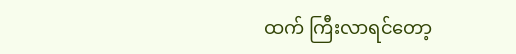ထက် ကြီးလာရင်တော့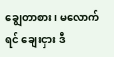ချွေတာစား၊ မလောက်ရင် ချေးငှား ဒီ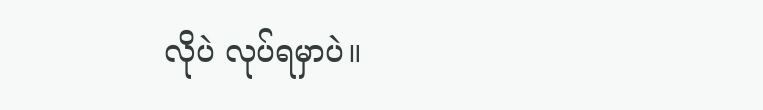လိုပဲ လုပ်ရမှာပဲ။